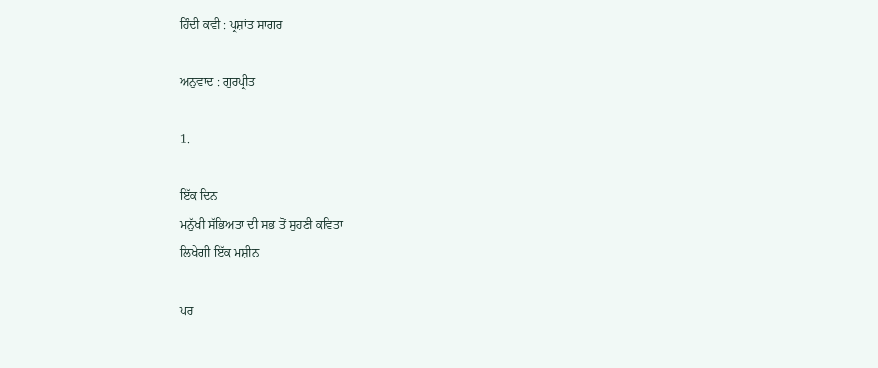ਹਿੰਦੀ ਕਵੀ : ਪ੍ਰਸ਼ਾਂਤ ਸਾਗਰ

ਅਨੁਵਾਦ : ਗੁਰਪ੍ਰੀਤ

1.

ਇੱਕ ਦਿਨ
ਮਨੁੱਖੀ ਸੱਭਿਅਤਾ ਦੀ ਸਭ ਤੋਂ ਸੁਹਣੀ ਕਵਿਤਾ
ਲਿਖੇਗੀ ਇੱਕ ਮਸ਼ੀਨ

ਪਰ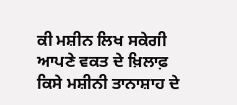ਕੀ ਮਸ਼ੀਨ ਲਿਖ ਸਕੇਗੀ
ਆਪਣੇ ਵਕਤ ਦੇ ਖ਼ਿਲਾਫ਼
ਕਿਸੇ ਮਸ਼ੀਨੀ ਤਾਨਾਸ਼ਾਹ ਦੇ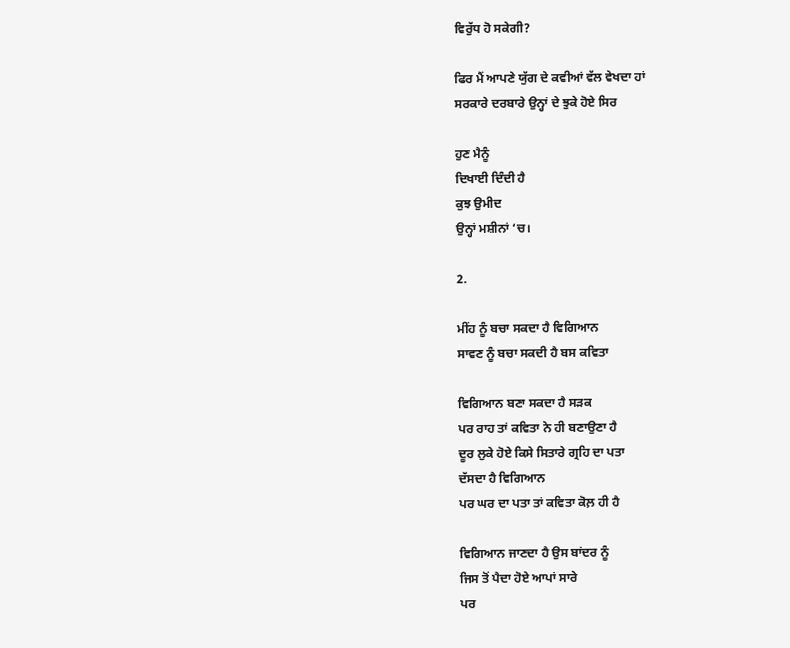ਵਿਰੁੱਧ ਹੋ ਸਕੇਗੀ?

ਫਿਰ ਮੈਂ ਆਪਣੇ ਯੁੱਗ ਦੇ ਕਵੀਆਂ ਵੱਲ ਵੇਖਦਾ ਹਾਂ
ਸਰਕਾਰੇ ਦਰਬਾਰੇ ਉਨ੍ਹਾਂ ਦੇ ਝੁਕੇ ਹੋਏ ਸਿਰ

ਹੁਣ ਮੈਨੂੰ
ਦਿਖਾਈ ਦਿੰਦੀ ਹੈ
ਕੁਝ ਉਮੀਦ
ਉਨ੍ਹਾਂ ਮਸ਼ੀਨਾਂ ‘ਚ।

2.

ਮੀਂਹ ਨੂੰ ਬਚਾ ਸਕਦਾ ਹੈ ਵਿਗਿਆਨ
ਸਾਵਣ ਨੂੰ ਬਚਾ ਸਕਦੀ ਹੈ ਬਸ ਕਵਿਤਾ

ਵਿਗਿਆਨ ਬਣਾ ਸਕਦਾ ਹੈ ਸੜਕ
ਪਰ ਰਾਹ ਤਾਂ ਕਵਿਤਾ ਨੇ ਹੀ ਬਣਾਉਣਾ ਹੈ
ਦੂਰ ਲੁਕੇ ਹੋਏ ਕਿਸੇ ਸਿਤਾਰੇ ਗ੍ਰਹਿ ਦਾ ਪਤਾ
ਦੱਸਦਾ ਹੈ ਵਿਗਿਆਨ
ਪਰ ਘਰ ਦਾ ਪਤਾ ਤਾਂ ਕਵਿਤਾ ਕੋਲ਼ ਹੀ ਹੈ

ਵਿਗਿਆਨ ਜਾਣਦਾ ਹੈ ਉਸ ਬਾਂਦਰ ਨੂੰ
ਜਿਸ ਤੋਂ ਪੈਦਾ ਹੋਏ ਆਪਾਂ ਸਾਰੇ
ਪਰ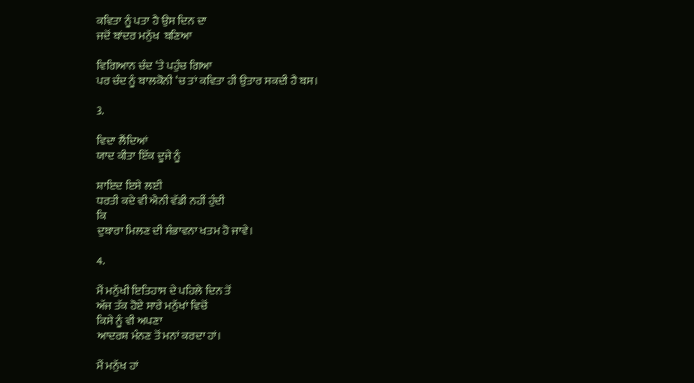ਕਵਿਤਾ ਨੂੰ ਪਤਾ ਹੈ ਉਸ ਦਿਨ ਦਾ
ਜਦੋਂ ਬਾਂਦਰ ਮਨੁੱਖ  ਬਣਿਆ

ਵਿਗਿਆਨ ਚੰਦ ‘ਤੇ ਪਹੁੰਚ ਗਿਆ
ਪਰ ਚੰਦ ਨੂੰ ਬਾਲਕੋਨੀ ‘ਚ ਤਾਂ ਕਵਿਤਾ ਹੀ ਉਤਾਰ ਸਕਦੀ ਹੈ ਬਸ।

3.

ਵਿਦਾ ਲੈਂਦਿਆਂ
ਯਾਦ ਕੀਤਾ ਇੱਕ ਦੂਜੇ ਨੂੰ

ਸ਼ਾਇਦ ਇਸੇ ਲਈ
ਧਰਤੀ ਕਦੇ ਵੀ ਐਨੀ ਵੱਡੀ ਨਹੀਂ ਹੁੰਦੀ
ਕਿ
ਦੁਬਾਰਾ ਮਿਲਣ ਦੀ ਸੰਭਾਵਨਾ ਖਤਮ ਹੋ ਜਾਵੇ।

4.

ਮੈਂ ਮਨੁੱਖੀ ਇਤਿਹਾਸ ਦੇ ਪਹਿਲੇ ਦਿਨ ਤੋਂ
ਅੱਜ ਤੱਕ ਹੋਏ ਸਾਰੇ ਮਨੁੱਖਾਂ ਵਿਚੋਂ
ਕਿਸੇ ਨੂੰ ਵੀ ਅਪਣਾ
ਆਦਰਸ਼ ਮੰਨਣ ਤੋਂ ਮਨਾਂ ਕਰਦਾ ਹਾਂ।

ਮੈਂ ਮਨੁੱਖ ਹਾਂ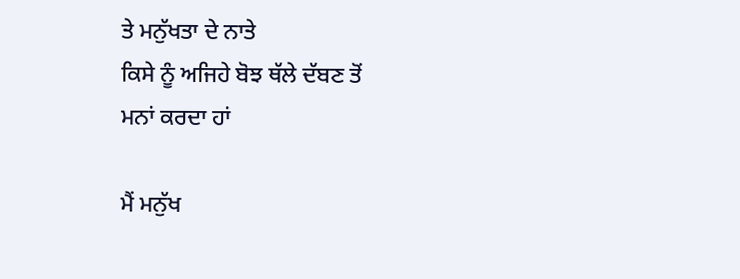ਤੇ ਮਨੁੱਖਤਾ ਦੇ ਨਾਤੇ
ਕਿਸੇ ਨੂੰ ਅਜਿਹੇ ਬੋਝ ਥੱਲੇ ਦੱਬਣ ਤੋਂ
ਮਨਾਂ ਕਰਦਾ ਹਾਂ

ਮੈਂ ਮਨੁੱਖ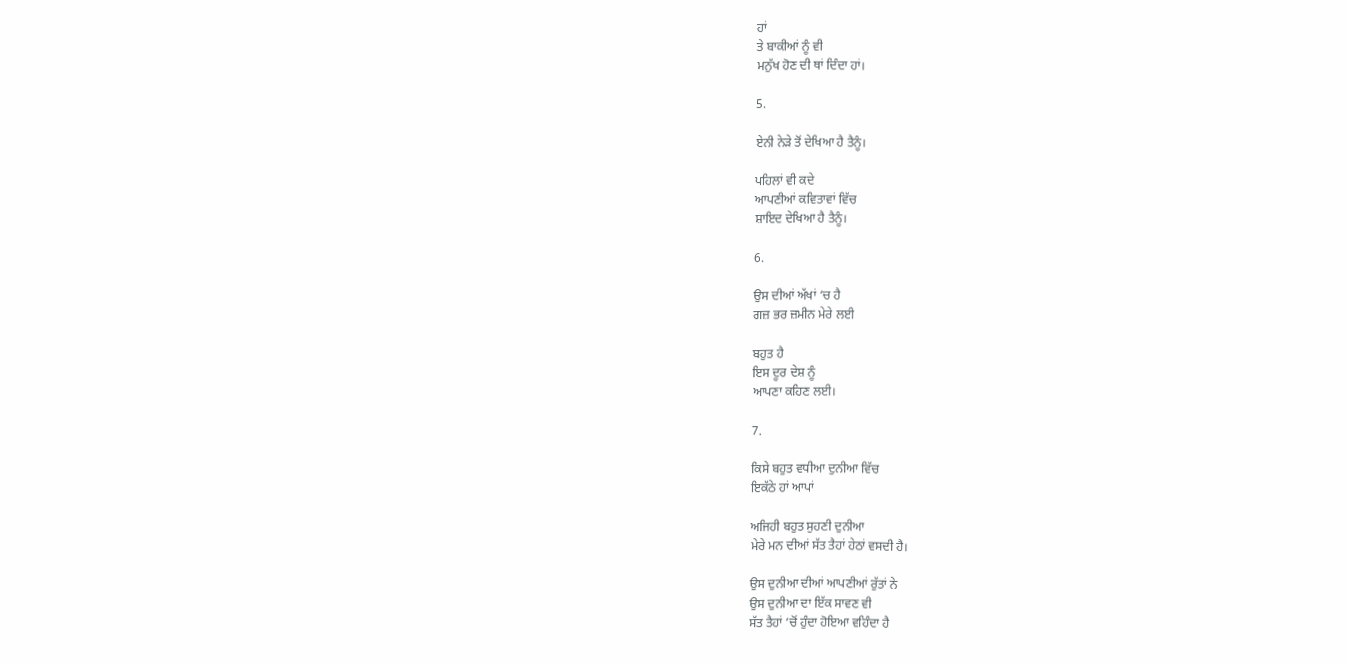ਹਾਂ
ਤੇ ਬਾਕੀਆਂ ਨੂੰ ਵੀ
ਮਨੁੱਖ ਹੋਣ ਦੀ ਥਾਂ ਦਿੰਦਾ ਹਾਂ।

5.

ਏਨੀ ਨੇੜੇ ਤੋਂ ਦੇਖਿਆ ਹੈ ਤੈਨੂੰ।

ਪਹਿਲਾਂ ਵੀ ਕਦੇ
ਆਪਣੀਆਂ ਕਵਿਤਾਵਾਂ ਵਿੱਚ
ਸ਼ਾਇਦ ਦੇਖਿਆ ਹੈ ਤੈਨੂੰ।

6.

ਉਸ ਦੀਆਂ ਅੱਖਾਂ ‘ਚ ਹੈ
ਗਜ਼ ਭਰ ਜ਼ਮੀਨ ਮੇਰੇ ਲਈ

ਬਹੁਤ ਹੈ
ਇਸ ਦੂਰ ਦੇਸ਼ ਨੂੰ
ਆਪਣਾ ਕਹਿਣ ਲਈ।

7.

ਕਿਸੇ ਬਹੁਤ ਵਧੀਆ ਦੁਨੀਆ ਵਿੱਚ
ਇਕੱਠੇ ਹਾਂ ਆਪਾਂ

ਅਜਿਹੀ ਬਹੁਤ ਸੁਹਣੀ ਦੁਨੀਆ
ਮੇਰੇ ਮਨ ਦੀਆਂ ਸੱਤ ਤੈਹਾਂ ਹੇਠਾਂ ਵਸਦੀ ਹੈ।

ਉਸ ਦੁਨੀਆ ਦੀਆਂ ਆਪਣੀਆਂ ਰੁੱਤਾਂ ਨੇ
ਉਸ ਦੁਨੀਆ ਦਾ ਇੱਕ ਸਾਵਣ ਵੀ
ਸੱਤ ਤੈਹਾਂ ‘ਚੋਂ ਹੁੰਦਾ ਹੋਇਆ ਵਹਿੰਦਾ ਹੈ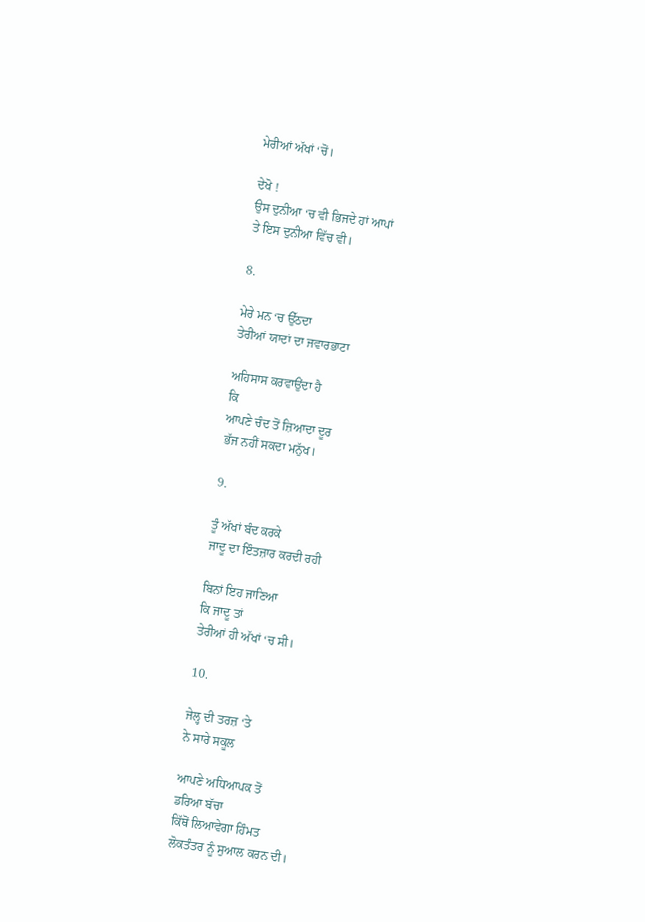ਮੇਰੀਆਂ ਅੱਖਾਂ ‘ਚੋਂ।

ਦੇਖੋ !
ਉਸ ਦੁਨੀਆ ‘ਚ ਵੀ ਭਿਜਦੇ ਹਾਂ ਆਪਾਂ
ਤੇ ਇਸ ਦੁਨੀਆ ਵਿੱਚ ਵੀ।

8.

ਮੇਰੇ ਮਨ ‘ਚ ਉੱਠਦਾ
ਤੇਰੀਆਂ ਯਾਦਾਂ ਦਾ ਜਵਾਰਭਾਟਾ

ਅਹਿਸਾਸ ਕਰਵਾਉਂਦਾ ਹੈ
ਕਿ
ਆਪਣੇ ਚੰਦ ਤੋਂ ਜ਼ਿਆਦਾ ਦੂਰ
ਭੱਜ ਨਹੀਂ ਸਕਦਾ ਮਨੁੱਖ।

9.

ਤੂੰ ਅੱਖਾਂ ਬੰਦ ਕਰਕੇ
ਜਾਦੂ ਦਾ ਇੰਤਜ਼ਾਰ ਕਰਦੀ ਰਹੀ

ਬਿਨਾਂ ਇਹ ਜਾਣਿਆ
ਕਿ ਜਾਦੂ ਤਾਂ
ਤੇਰੀਆਂ ਹੀ ਅੱਖਾਂ ‘ਚ ਸੀ।

10.

ਜੇਲ੍ਹ ਦੀ ਤਰਜ਼ ‘ਤੇ
ਨੇ ਸਾਰੇ ਸਕੂਲ

ਆਪਣੇ ਅਧਿਆਪਕ ਤੋਂ
ਡਰਿਆ ਬੱਚਾ
ਕਿੱਥੋਂ ਲਿਆਵੇਗਾ ਹਿੰਮਤ
ਲੋਕਤੰਤਰ ਨੂੰ ਸੁਆਲ ਕਰਨ ਦੀ।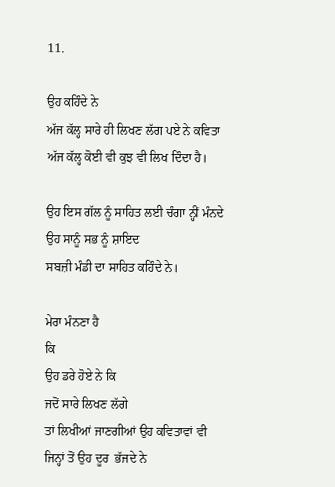11.

ਉਹ ਕਹਿੰਦੇ ਨੇ
ਅੱਜ ਕੱਲ੍ਹ ਸਾਰੇ ਹੀ ਲਿਖਣ ਲੱਗ ਪਏ ਨੇ ਕਵਿਤਾ
ਅੱਜ ਕੱਲ੍ਹ ਕੋਈ ਵੀ ਕੁਝ ਵੀ ਲਿਖ ਦਿੰਦਾ ਹੈ।

ਉਹ ਇਸ ਗੱਲ ਨੂੰ ਸਾਹਿਤ ਲਈ ਚੰਗਾ ਨ੍ਹੀਂ ਮੰਨਦੇ
ਉਹ ਸਾਨੂੰ ਸਭ ਨੂੰ ਸ਼ਾਇਦ
ਸਬਜ਼ੀ ਮੰਡੀ ਦਾ ਸਾਹਿਤ ਕਹਿੰਦੇ ਨੇ।

ਮੇਰਾ ਮੰਨਣਾ ਹੈ
ਕਿ
ਉਹ ਡਰੇ ਹੋਏ ਨੇ ਕਿ
ਜਦੋਂ ਸਾਰੇ ਲਿਖਣ ਲੱਗੇ
ਤਾਂ ਲਿਖੀਆਂ ਜਾਣਗੀਆਂ ਉਹ ਕਵਿਤਾਵਾਂ ਵੀ
ਜਿਨ੍ਹਾਂ ਤੋਂ ਉਹ ਦੂਰ  ਭੱਜਦੇ ਨੇ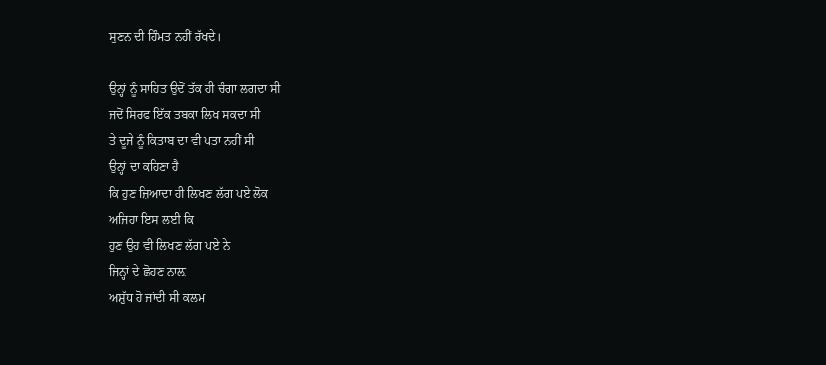ਸੁਣਨ ਦੀ ਹਿੰਮਤ ਨਹੀਂ ਰੱਖਦੇ।

ਉਨ੍ਹਾਂ ਨੂੰ ਸਾਹਿਤ ਉਦੋਂ ਤੱਕ ਹੀ ਚੰਗਾ ਲਗਦਾ ਸੀ
ਜਦੋਂ ਸਿਰਫ ਇੱਕ ਤਬਕਾ ਲਿਖ ਸਕਦਾ ਸੀ
ਤੇ ਦੂਜੇ ਨੂੰ ਕਿਤਾਬ ਦਾ ਵੀ ਪਤਾ ਨਹੀਂ ਸੀ
ਉਨ੍ਹਾਂ ਦਾ ਕਹਿਣਾ ਹੈ
ਕਿ ਹੁਣ ਜ਼ਿਆਦਾ ਹੀ ਲਿਖਣ ਲੱਗ ਪਏ ਲੋਕ
ਅਜਿਹਾ ਇਸ ਲਈ ਕਿ
ਹੁਣ ਉਹ ਵੀ ਲਿਖਣ ਲੱਗ ਪਏ ਨੇ
ਜਿਨ੍ਹਾਂ ਦੇ ਛੋਹਣ ਨਾਲ਼
ਅਸ਼ੁੱਧ ਹੋ ਜਾਂਦੀ ਸੀ ਕਲਮ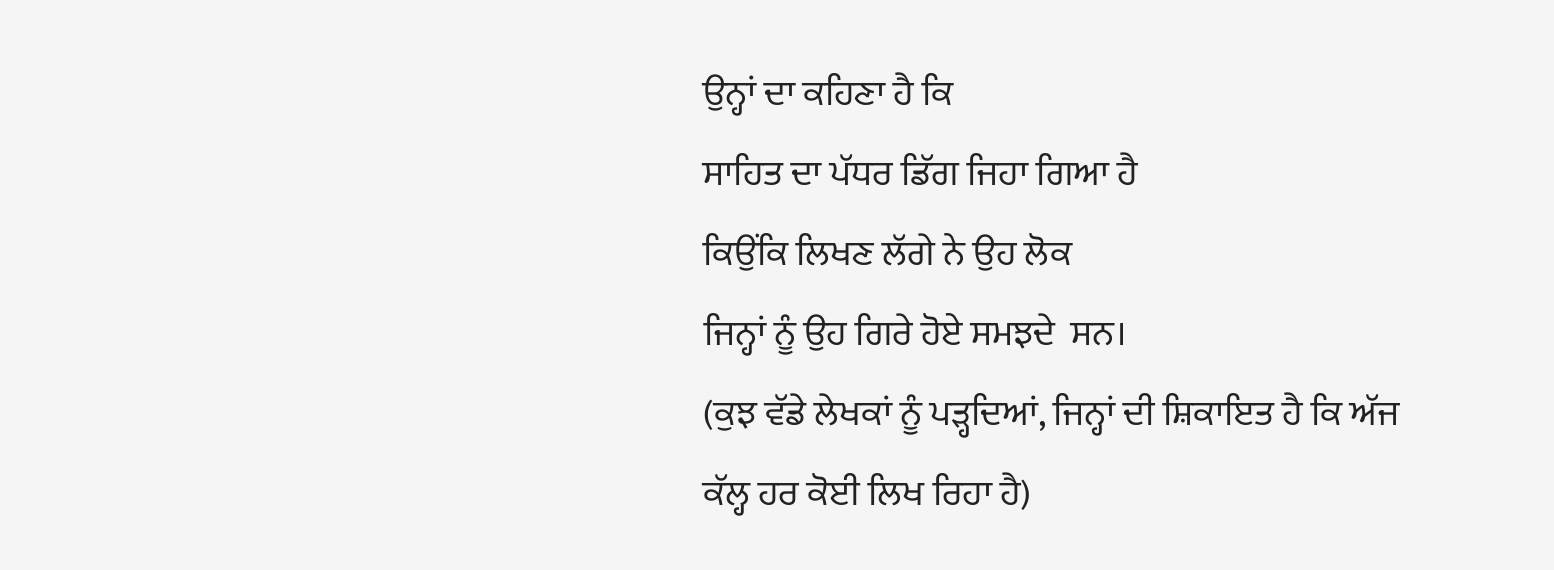ਉਨ੍ਹਾਂ ਦਾ ਕਹਿਣਾ ਹੈ ਕਿ
ਸਾਹਿਤ ਦਾ ਪੱਧਰ ਡਿੱਗ ਜਿਹਾ ਗਿਆ ਹੈ
ਕਿਉਂਕਿ ਲਿਖਣ ਲੱਗੇ ਨੇ ਉਹ ਲੋਕ
ਜਿਨ੍ਹਾਂ ਨੂੰ ਉਹ ਗਿਰੇ ਹੋਏ ਸਮਝਦੇ  ਸਨ।
(ਕੁਝ ਵੱਡੇ ਲੇਖਕਾਂ ਨੂੰ ਪੜ੍ਹਦਿਆਂ, ਜਿਨ੍ਹਾਂ ਦੀ ਸ਼ਿਕਾਇਤ ਹੈ ਕਿ ਅੱਜ ਕੱਲ੍ਹ ਹਰ ਕੋਈ ਲਿਖ ਰਿਹਾ ਹੈ)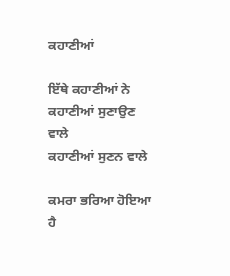ਕਹਾਣੀਆਂ

ਇੱਥੇ ਕਹਾਣੀਆਂ ਨੇ
ਕਹਾਣੀਆਂ ਸੁਣਾਉਣ ਵਾਲੇ
ਕਹਾਣੀਆਂ ਸੁਣਨ ਵਾਲੇ

ਕਮਰਾ ਭਰਿਆ ਹੋਇਆ ਹੈ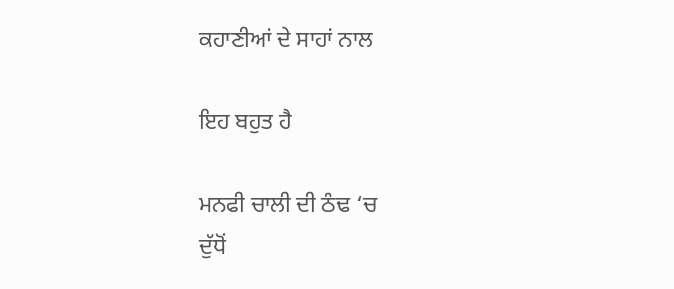ਕਹਾਣੀਆਂ ਦੇ ਸਾਹਾਂ ਨਾਲ

ਇਹ ਬਹੁਤ ਹੈ

ਮਨਫੀ ਚਾਲੀ ਦੀ ਠੰਢ ‘ਚ
ਦੁੱਧੋਂ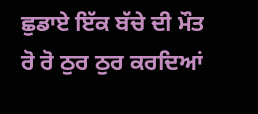ਛੁਡਾਏ ਇੱਕ ਬੱਚੇ ਦੀ ਮੌਤ
ਰੋ ਰੋ ਠੁਰ ਠੁਰ ਕਰਦਿਆਂ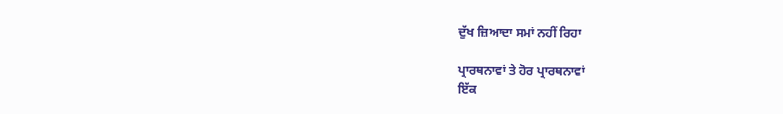ਦੁੱਖ ਜ਼ਿਆਦਾ ਸਮਾਂ ਨਹੀਂ ਰਿਹਾ

ਪ੍ਰਾਰਥਨਾਵਾਂ ਤੇ ਹੋਰ ਪ੍ਰਾਰਥਨਾਵਾਂ
ਇੱਕ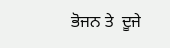ਭੋਜਨ ਤੇ  ਦੂਜੇ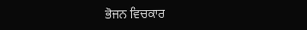ਭੋਜਨ ਵਿਚਕਾਰ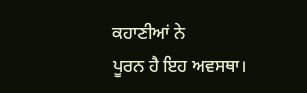ਕਹਾਣੀਆਂ ਨੇ
ਪੂਰਨ ਹੈ ਇਹ ਅਵਸਥਾ।